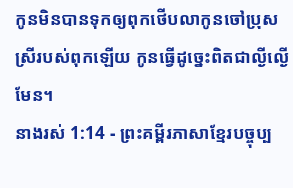កូនមិនបានទុកឲ្យពុកថើបលាកូនចៅប្រុសស្រីរបស់ពុកឡើយ កូនធ្វើដូច្នេះពិតជាល្ងីល្ងើមែន។
នាងរស់ 1:14 - ព្រះគម្ពីរភាសាខ្មែរបច្ចុប្ប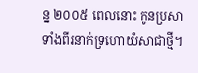ន្ន ២០០៥ ពេលនោះ កូនប្រសាទាំងពីរនាក់ទ្រហោយំសាជាថ្មី។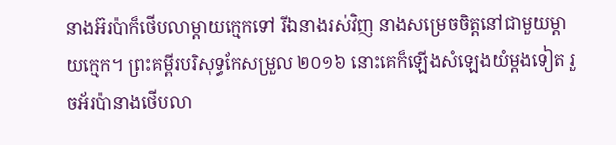នាងអ៊រប៉ាក៏ថើបលាម្ដាយក្មេកទៅ រីឯនាងរស់វិញ នាងសម្រេចចិត្តនៅជាមួយម្ដាយក្មេក។ ព្រះគម្ពីរបរិសុទ្ធកែសម្រួល ២០១៦ នោះគេក៏ឡើងសំឡេងយំម្តងទៀត រួចអ័រប៉ានាងថើបលា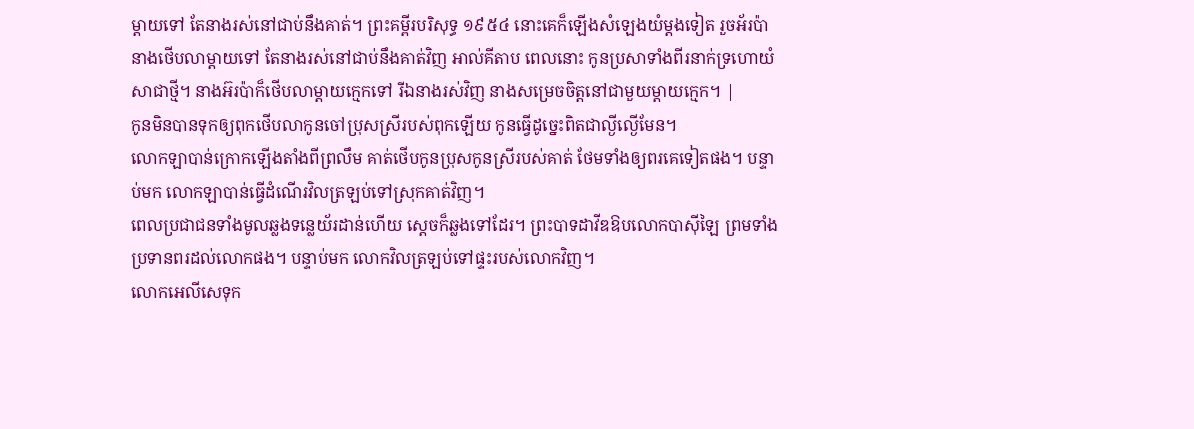ម្តាយទៅ តែនាងរស់នៅជាប់នឹងគាត់។ ព្រះគម្ពីរបរិសុទ្ធ ១៩៥៤ នោះគេក៏ឡើងសំឡេងយំម្តងទៀត រួចអ័រប៉ានាងថើបលាម្តាយទៅ តែនាងរស់នៅជាប់នឹងគាត់វិញ អាល់គីតាប ពេលនោះ កូនប្រសាទាំងពីរនាក់ទ្រហោយំសាជាថ្មី។ នាងអ៊រប៉ាក៏ថើបលាម្តាយក្មេកទៅ រីឯនាងរស់វិញ នាងសម្រេចចិត្តនៅជាមួយម្តាយក្មេក។ |
កូនមិនបានទុកឲ្យពុកថើបលាកូនចៅប្រុសស្រីរបស់ពុកឡើយ កូនធ្វើដូច្នេះពិតជាល្ងីល្ងើមែន។
លោកឡាបាន់ក្រោកឡើងតាំងពីព្រលឹម គាត់ថើបកូនប្រុសកូនស្រីរបស់គាត់ ថែមទាំងឲ្យពរគេទៀតផង។ បន្ទាប់មក លោកឡាបាន់ធ្វើដំណើរវិលត្រឡប់ទៅស្រុកគាត់វិញ។
ពេលប្រជាជនទាំងមូលឆ្លងទន្លេយ័រដាន់ហើយ ស្ដេចក៏ឆ្លងទៅដែរ។ ព្រះបាទដាវីឌឱបលោកបាស៊ីឡៃ ព្រមទាំងប្រទានពរដល់លោកផង។ បន្ទាប់មក លោកវិលត្រឡប់ទៅផ្ទះរបស់លោកវិញ។
លោកអេលីសេទុក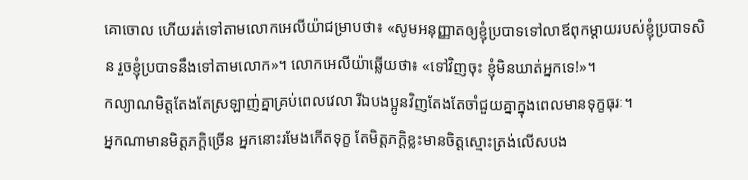គោចោល ហើយរត់ទៅតាមលោកអេលីយ៉ាជម្រាបថា៖ «សូមអនុញ្ញាតឲ្យខ្ញុំប្របាទទៅលាឪពុកម្ដាយរបស់ខ្ញុំប្របាទសិន រួចខ្ញុំប្របាទនឹងទៅតាមលោក»។ លោកអេលីយ៉ាឆ្លើយថា៖ «ទៅវិញចុះ ខ្ញុំមិនឃាត់អ្នកទេ!»។
កល្យាណមិត្តតែងតែស្រឡាញ់គ្នាគ្រប់ពេលវេលា រីឯបងប្អូនវិញតែងតែចាំជួយគ្នាក្នុងពេលមានទុក្ខធុរៈ។
អ្នកណាមានមិត្តភក្ដិច្រើន អ្នកនោះរមែងកើតទុក្ខ តែមិត្តភក្ដិខ្លះមានចិត្តស្មោះត្រង់លើសបង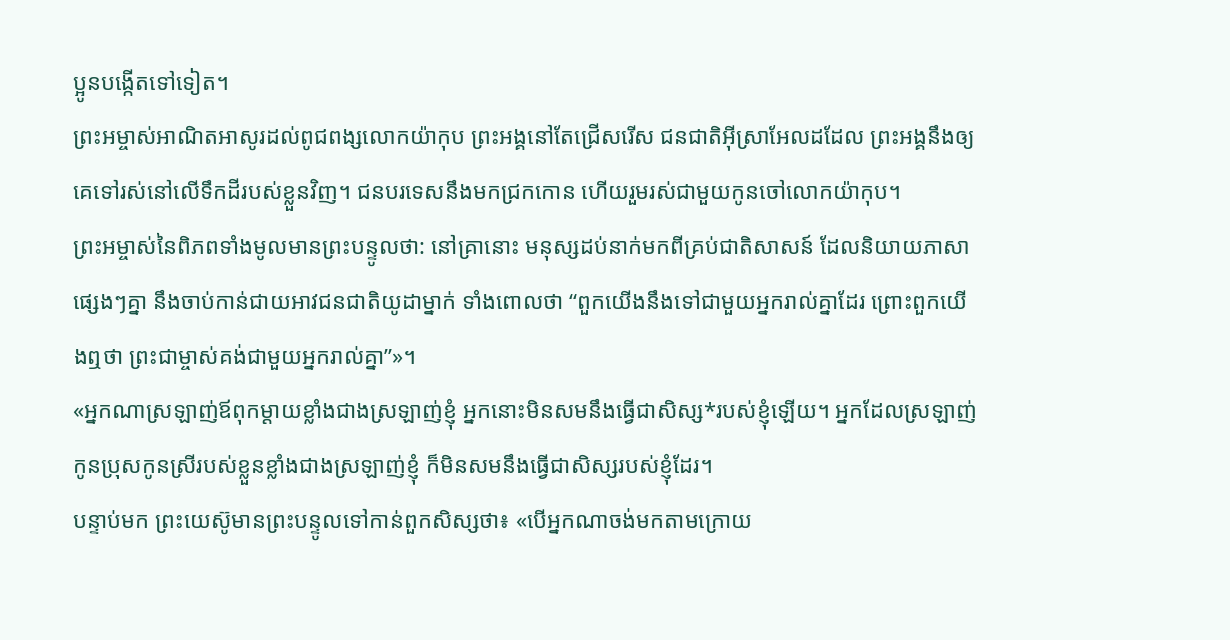ប្អូនបង្កើតទៅទៀត។
ព្រះអម្ចាស់អាណិតអាសូរដល់ពូជពង្សលោកយ៉ាកុប ព្រះអង្គនៅតែជ្រើសរើស ជនជាតិអ៊ីស្រាអែលដដែល ព្រះអង្គនឹងឲ្យគេទៅរស់នៅលើទឹកដីរបស់ខ្លួនវិញ។ ជនបរទេសនឹងមកជ្រកកោន ហើយរួមរស់ជាមួយកូនចៅលោកយ៉ាកុប។
ព្រះអម្ចាស់នៃពិភពទាំងមូលមានព្រះបន្ទូលថា: នៅគ្រានោះ មនុស្សដប់នាក់មកពីគ្រប់ជាតិសាសន៍ ដែលនិយាយភាសាផ្សេងៗគ្នា នឹងចាប់កាន់ជាយអាវជនជាតិយូដាម្នាក់ ទាំងពោលថា “ពួកយើងនឹងទៅជាមួយអ្នករាល់គ្នាដែរ ព្រោះពួកយើងឮថា ព្រះជាម្ចាស់គង់ជាមួយអ្នករាល់គ្នា”»។
«អ្នកណាស្រឡាញ់ឪពុកម្ដាយខ្លាំងជាងស្រឡាញ់ខ្ញុំ អ្នកនោះមិនសមនឹងធ្វើជាសិស្ស*របស់ខ្ញុំឡើយ។ អ្នកដែលស្រឡាញ់កូនប្រុសកូនស្រីរបស់ខ្លួនខ្លាំងជាងស្រឡាញ់ខ្ញុំ ក៏មិនសមនឹងធ្វើជាសិស្សរបស់ខ្ញុំដែរ។
បន្ទាប់មក ព្រះយេស៊ូមានព្រះបន្ទូលទៅកាន់ពួកសិស្សថា៖ «បើអ្នកណាចង់មកតាមក្រោយ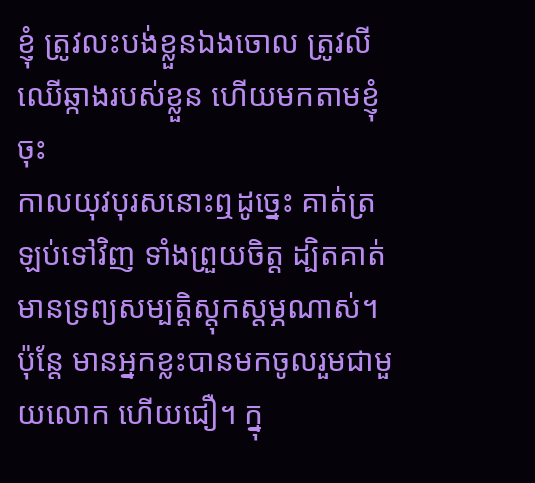ខ្ញុំ ត្រូវលះបង់ខ្លួនឯងចោល ត្រូវលីឈើឆ្កាងរបស់ខ្លួន ហើយមកតាមខ្ញុំចុះ
កាលយុវបុរសនោះឮដូច្នេះ គាត់ត្រឡប់ទៅវិញ ទាំងព្រួយចិត្ត ដ្បិតគាត់មានទ្រព្យសម្បត្តិស្ដុកស្ដម្ភណាស់។
ប៉ុន្តែ មានអ្នកខ្លះបានមកចូលរួមជាមួយលោក ហើយជឿ។ ក្នុ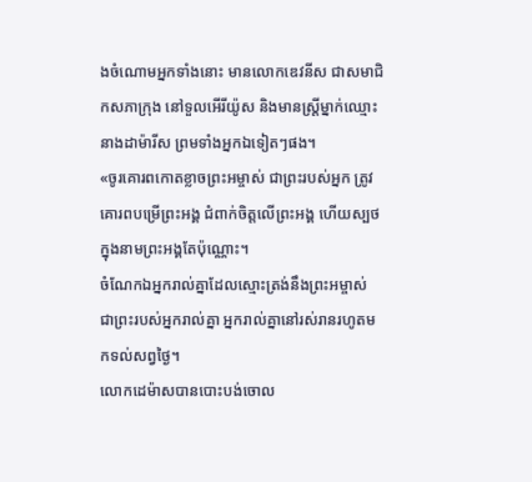ងចំណោមអ្នកទាំងនោះ មានលោកឌេវនីស ជាសមាជិកសភាក្រុង នៅទួលអើរីយ៉ូស និងមានស្ត្រីម្នាក់ឈ្មោះនាងដាម៉ារីស ព្រមទាំងអ្នកឯទៀតៗផង។
«ចូរគោរពកោតខ្លាចព្រះអម្ចាស់ ជាព្រះរបស់អ្នក ត្រូវគោរពបម្រើព្រះអង្គ ជំពាក់ចិត្តលើព្រះអង្គ ហើយស្បថក្នុងនាមព្រះអង្គតែប៉ុណ្ណោះ។
ចំណែកឯអ្នករាល់គ្នាដែលស្មោះត្រង់នឹងព្រះអម្ចាស់ ជាព្រះរបស់អ្នករាល់គ្នា អ្នករាល់គ្នានៅរស់រានរហូតមកទល់សព្វថ្ងៃ។
លោកដេម៉ាសបានបោះបង់ចោល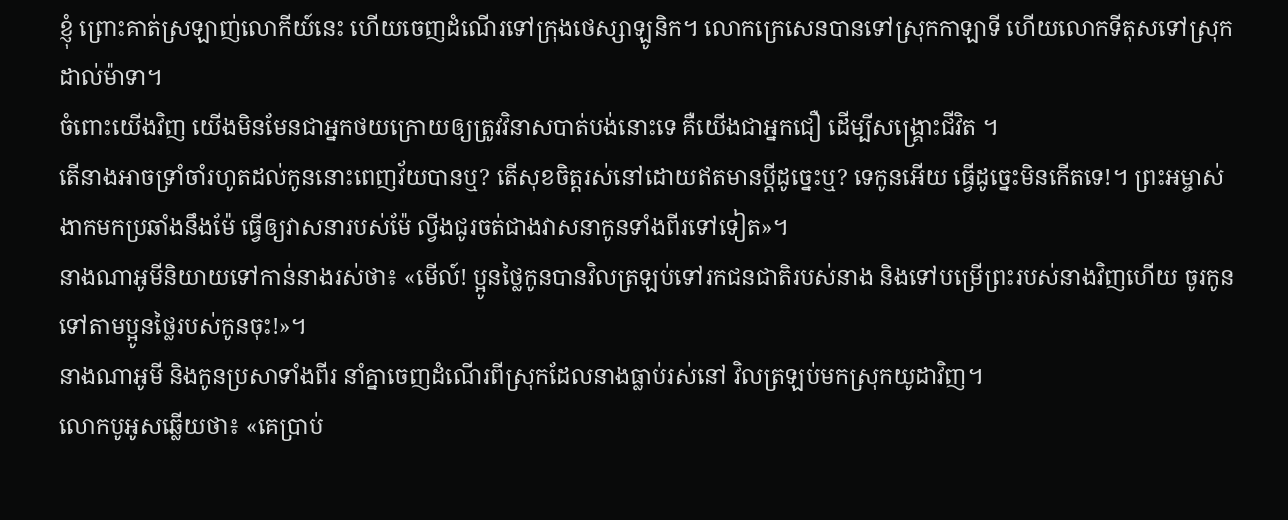ខ្ញុំ ព្រោះគាត់ស្រឡាញ់លោកីយ៍នេះ ហើយចេញដំណើរទៅក្រុងថេស្សាឡូនិក។ លោកក្រេសេនបានទៅស្រុកកាឡាទី ហើយលោកទីតុសទៅស្រុកដាល់ម៉ាទា។
ចំពោះយើងវិញ យើងមិនមែនជាអ្នកថយក្រោយឲ្យត្រូវវិនាសបាត់បង់នោះទេ គឺយើងជាអ្នកជឿ ដើម្បីសង្គ្រោះជីវិត ។
តើនាងអាចទ្រាំចាំរហូតដល់កូននោះពេញវ័យបានឬ? តើសុខចិត្តរស់នៅដោយឥតមានប្ដីដូច្នេះឬ? ទេកូនអើយ ធ្វើដូច្នេះមិនកើតទេ!។ ព្រះអម្ចាស់ងាកមកប្រឆាំងនឹងម៉ែ ធ្វើឲ្យវាសនារបស់ម៉ែ ល្វីងជូរចត់ជាងវាសនាកូនទាំងពីរទៅទៀត»។
នាងណាអូមីនិយាយទៅកាន់នាងរស់ថា៖ «មើល៍! ប្អូនថ្លៃកូនបានវិលត្រឡប់ទៅរកជនជាតិរបស់នាង និងទៅបម្រើព្រះរបស់នាងវិញហើយ ចូរកូនទៅតាមប្អូនថ្លៃរបស់កូនចុះ!»។
នាងណាអូមី និងកូនប្រសាទាំងពីរ នាំគ្នាចេញដំណើរពីស្រុកដែលនាងធ្លាប់រស់នៅ វិលត្រឡប់មកស្រុកយូដាវិញ។
លោកបូអូសឆ្លើយថា៖ «គេប្រាប់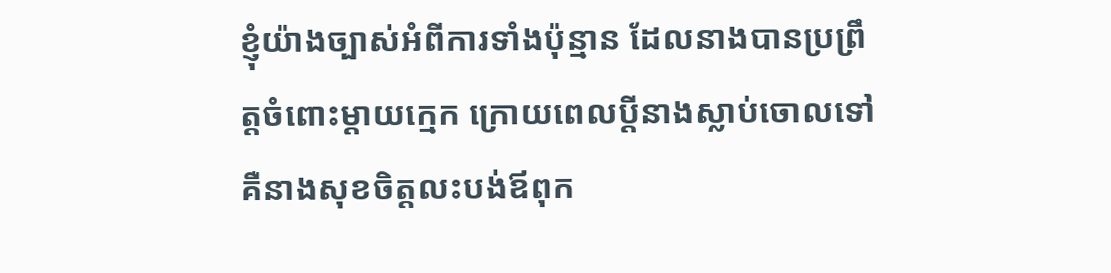ខ្ញុំយ៉ាងច្បាស់អំពីការទាំងប៉ុន្មាន ដែលនាងបានប្រព្រឹត្តចំពោះម្ដាយក្មេក ក្រោយពេលប្ដីនាងស្លាប់ចោលទៅ គឺនាងសុខចិត្តលះបង់ឪពុក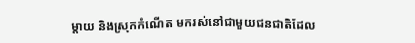ម្ដាយ និងស្រុកកំណើត មករស់នៅជាមួយជនជាតិដែល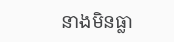នាងមិនធ្លា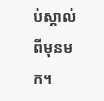ប់ស្គាល់ពីមុនមក។